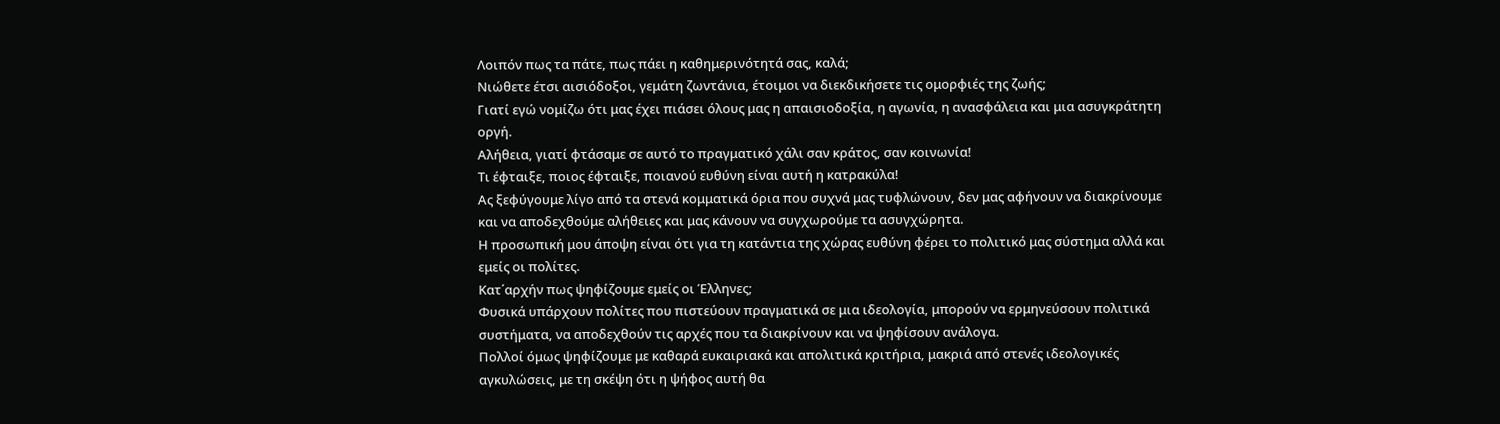Λοιπόν πως τα πάτε, πως πάει η καθημερινότητά σας, καλά;
Νιώθετε έτσι αισιόδοξοι, γεμάτη ζωντάνια, έτοιμοι να διεκδικήσετε τις ομορφιές της ζωής;
Γιατί εγώ νομίζω ότι μας έχει πιάσει όλους μας η απαισιοδοξία, η αγωνία, η ανασφάλεια και μια ασυγκράτητη οργή.
Αλήθεια, γιατί φτάσαμε σε αυτό το πραγματικό χάλι σαν κράτος, σαν κοινωνία!
Τι έφταιξε, ποιος έφταιξε, ποιανού ευθύνη είναι αυτή η κατρακύλα!
Ας ξεφύγουμε λίγο από τα στενά κομματικά όρια που συχνά μας τυφλώνουν, δεν μας αφήνουν να διακρίνουμε και να αποδεχθούμε αλήθειες και μας κάνουν να συγχωρούμε τα ασυγχώρητα.
Η προσωπική μου άποψη είναι ότι για τη κατάντια της χώρας ευθύνη φέρει το πολιτικό μας σύστημα αλλά και εμείς οι πολίτες.
Κατ΄αρχήν πως ψηφίζουμε εμείς οι Έλληνες;
Φυσικά υπάρχουν πολίτες που πιστεύουν πραγματικά σε μια ιδεολογία, μπορούν να ερμηνεύσουν πολιτικά συστήματα, να αποδεχθούν τις αρχές που τα διακρίνουν και να ψηφίσουν ανάλογα.
Πολλοί όμως ψηφίζουμε με καθαρά ευκαιριακά και απολιτικά κριτήρια, μακριά από στενές ιδεολογικές αγκυλώσεις, με τη σκέψη ότι η ψήφος αυτή θα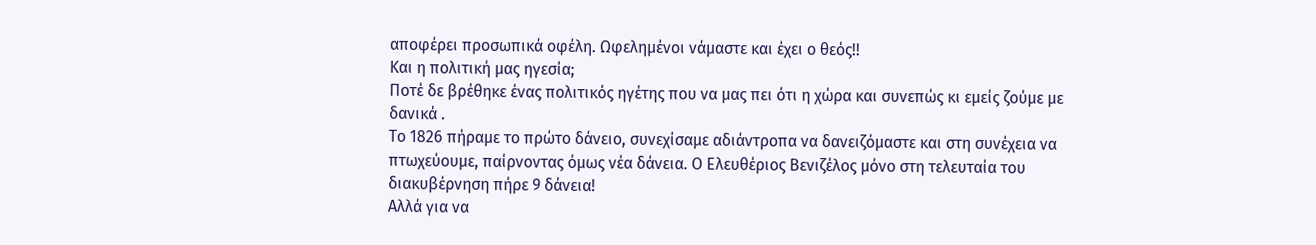αποφέρει προσωπικά οφέλη. Ωφελημένοι νάμαστε και έχει ο θεός!!
Και η πολιτική μας ηγεσία;
Ποτέ δε βρέθηκε ένας πολιτικός ηγέτης που να μας πει ότι η χώρα και συνεπώς κι εμείς ζούμε με δανικά .
Το 1826 πήραμε το πρώτο δάνειο, συνεχίσαμε αδιάντροπα να δανειζόμαστε και στη συνέχεια να πτωχεύουμε, παίρνοντας όμως νέα δάνεια. Ο Ελευθέριος Βενιζέλος μόνο στη τελευταία του διακυβέρνηση πήρε 9 δάνεια!
Αλλά για να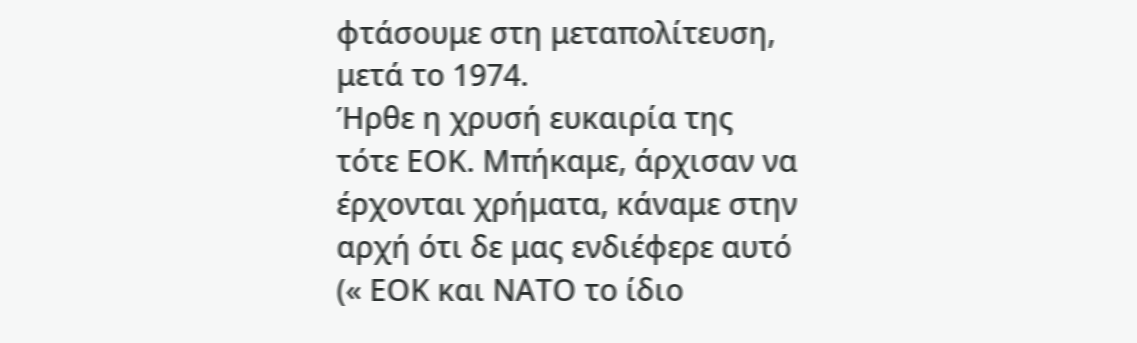φτάσουμε στη μεταπολίτευση, μετά το 1974.
Ήρθε η χρυσή ευκαιρία της τότε ΕΟΚ. Μπήκαμε, άρχισαν να έρχονται χρήματα, κάναμε στην αρχή ότι δε μας ενδιέφερε αυτό (« ΕΟΚ και ΝΑΤΟ το ίδιο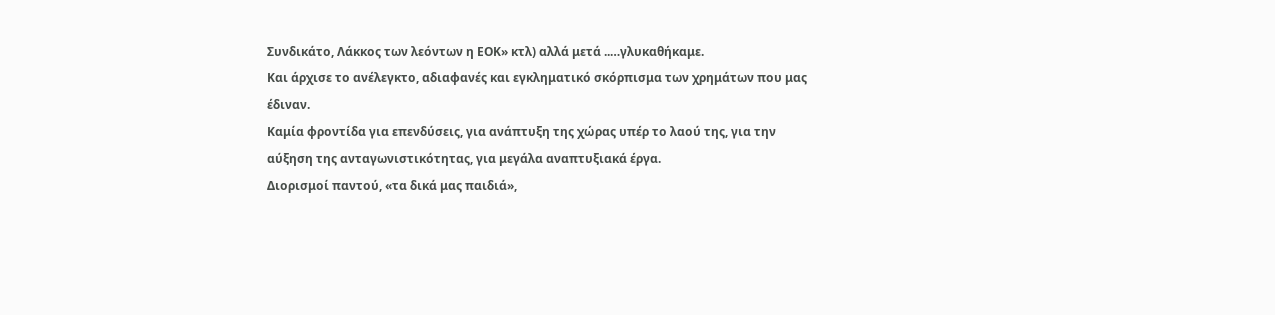Συνδικάτο, Λάκκος των λεόντων η ΕΟΚ» κτλ) αλλά μετά ..…γλυκαθήκαμε.
Και άρχισε το ανέλεγκτο, αδιαφανές και εγκληματικό σκόρπισμα των χρημάτων που μας έδιναν.
Καμία φροντίδα για επενδύσεις, για ανάπτυξη της χώρας υπέρ το λαού της, για την αύξηση της ανταγωνιστικότητας, για μεγάλα αναπτυξιακά έργα.
Διορισμοί παντού, «τα δικά μας παιδιά»,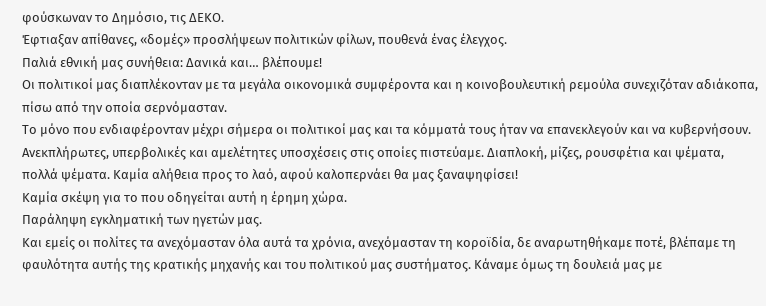φούσκωναν το Δημόσιο, τις ΔΕΚΟ.
Έφτιαξαν απίθανες, «δομές» προσλήψεων πολιτικών φίλων, πουθενά ένας έλεγχος.
Παλιά εθνική μας συνήθεια: Δανικά και… βλέπουμε!
Οι πολιτικοί μας διαπλέκονταν με τα μεγάλα οικονομικά συμφέροντα και η κοινοβουλευτική ρεμούλα συνεχιζόταν αδιάκοπα, πίσω από την οποία σερνόμασταν.
Το μόνο που ενδιαφέρονταν μέχρι σήμερα οι πολιτικοί μας και τα κόμματά τους ήταν να επανεκλεγούν και να κυβερνήσουν. Ανεκπλήρωτες, υπερβολικές και αμελέτητες υποσχέσεις στις οποίες πιστεύαμε. Διαπλοκή, μίζες, ρουσφέτια και ψέματα, πολλά ψέματα. Καμία αλήθεια προς το λαό, αφού καλοπερνάει θα μας ξαναψηφίσει!
Καμία σκέψη για το που οδηγείται αυτή η έρημη χώρα.
Παράληψη εγκληματική των ηγετών μας.
Και εμείς οι πολίτες τα ανεχόμασταν όλα αυτά τα χρόνια, ανεχόμασταν τη κοροϊδία, δε αναρωτηθήκαμε ποτέ, βλέπαμε τη φαυλότητα αυτής της κρατικής μηχανής και του πολιτικού μας συστήματος. Κάναμε όμως τη δουλειά μας με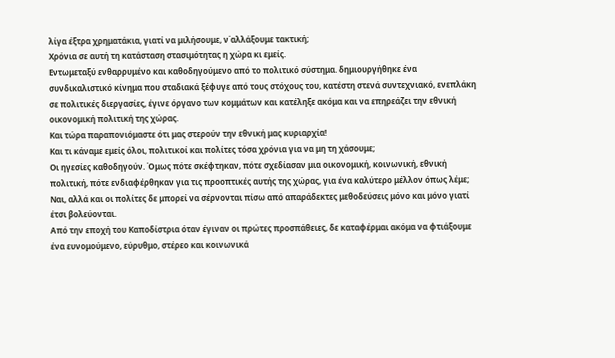λίγα έξτρα χρηματάκια, γιατί να μιλήσουμε, ν΄αλλάξουμε τακτική;
Χρόνια σε αυτή τη κατάσταση στασιμότητας η χώρα κι εμείς.
Εντωμεταξύ ενθαρρυμένο και καθοδηγούμενο από το πολιτικό σύστημα. δημιουργήθηκε ένα συνδικαλιστικό κίνημα που σταδιακά ξέφυγε από τους στόχους του, κατέστη στενά συντεχνιακό, ενεπλάκη σε πολιτικές διεργασίες, έγινε όργανο των κομμάτων και κατέληξε ακόμα και να επηρεάζει την εθνική οικονομική πολιτική της χώρας.
Και τώρα παραπονιόμαστε ότι μας στερούν την εθνική μας κυριαρχία!
Και τι κάναμε εμείς όλοι, πολιτικοί και πολίτες τόσα χρόνια για να μη τη χάσουμε;
Οι ηγεσίες καθοδηγούν. Όμως πότε σκέφτηκαν, πότε σχεδίασαν μια οικονομική, κοινωνική, εθνική πολιτική, πότε ενδιαφέρθηκαν για τις προοπτικές αυτής της χώρας, για ένα καλύτερο μέλλον όπως λέμε;
Ναι, αλλά και οι πολίτες δε μπορεί να σέρνονται πίσω από απαράδεκτες μεθοδεύσεις μόνο και μόνο γιατί έτσι βολεύονται.
Aπό την εποχή του Καποδίστρια όταν έγιναν οι πρώτες προσπάθειες, δε καταφέρμαι ακόμα να φτιάξουμε ένα ευνομούμενο, εύρυθμο, στέρεο και κοινωνικά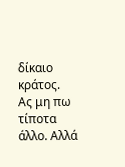δίκαιο κράτος.
Ας μη πω τίποτα άλλο. Αλλά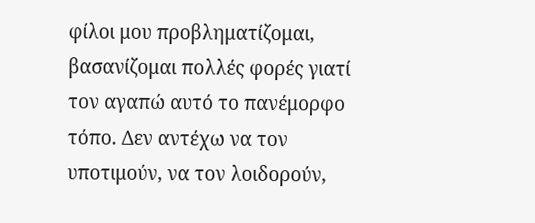φίλοι μου προβληματίζομαι, βασανίζομαι πολλές φορές γιατί τον αγαπώ αυτό το πανέμορφο τόπο. Δεν αντέχω να τον υποτιμούν, να τον λοιδορούν,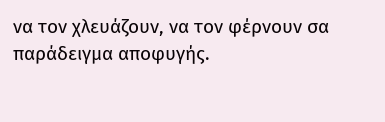να τον χλευάζουν, να τον φέρνουν σα παράδειγμα αποφυγής.